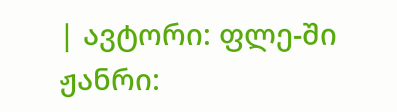| ავტორი: ფლე-ში ჟანრი: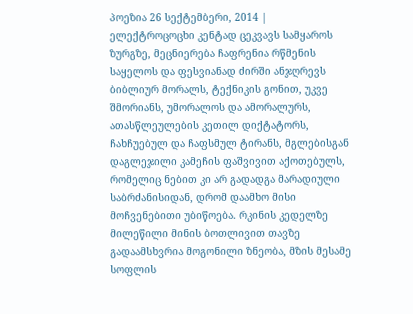პოეზია 26 სექტემბერი, 2014 |
ელექტროცოცხი კენტად ცეკვავს სამყაროს ზურგზე, მეცნიერება ჩაფრენია რწმენის საყელოს და ფესვიანად ძირში ანჯღრევს ბიბლიურ მორალს, ტექნიკის გონით, უკვე შმორიანს, უმორალოს და ამორალურს, ათასწლეულების კეთილ დიქტატორს, ჩახჩუებულ და ჩაფსმულ ტირანს, მგლებისგან დაგლეჯილი კამეჩის ფაშვივით აქოთებულს, რომელიც ნებით კი არ გადადგა მარადიული საბრძანისიდან, დრომ დაამხო მისი მოჩვენებითი უბიწოება. რკინის კედელზე მილეწილი მინის ბოთლივით თავზე გადაამსხვრია მოგონილი ზნეობა, მზის მესამე სოფლის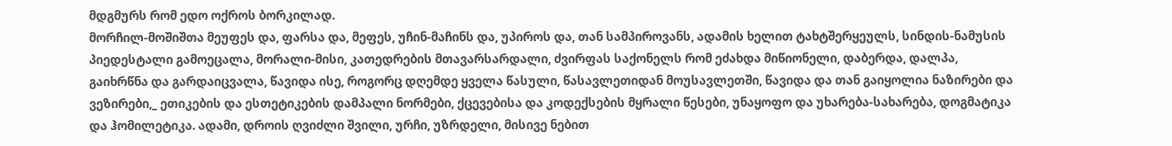მდგმურს რომ ედო ოქროს ბორკილად.
მორჩილ-მოშიშთა მეუფეს და, ფარსა და, მეფეს, უჩინ-მაჩინს და, უპიროს და, თან სამპიროვანს, ადამის ხელით ტახტშერყეულს, სინდის-ნამუსის პიედესტალი გამოეცალა, მორალი-მისი, კათედრების მთავარსარდალი, ძვირფას საქონელს რომ ეძახდა მიწიონელი, დაბერდა, დალპა, გაიხრწნა და გარდაიცვალა, წავიდა ისე, როგორც დღემდე ყველა წასული, წასავლეთიდან მოუსავლეთში, წავიდა და თან გაიყოლია ნაზირები და ვეზირები,_ ეთიკების და ესთეტიკების დამპალი ნორმები, ქცევებისა და კოდექსების მყრალი წესები, უნაყოფო და უხარება-სახარება, დოგმატიკა და ჰომილეტიკა. ადამი, დროის ღვიძლი შვილი, ურჩი, უზრდელი, მისივე ნებით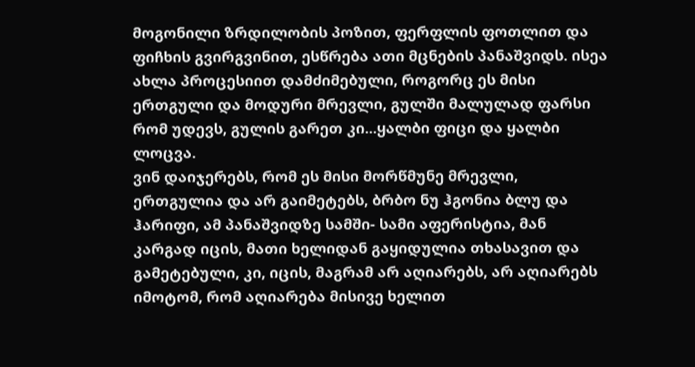მოგონილი ზრდილობის პოზით, ფერფლის ფოთლით და ფიჩხის გვირგვინით, ესწრება ათი მცნების პანაშვიდს. ისეა ახლა პროცესიით დამძიმებული, როგორც ეს მისი ერთგული და მოდური მრევლი, გულში მალულად ფარსი რომ უდევს, გულის გარეთ კი...ყალბი ფიცი და ყალბი ლოცვა.
ვინ დაიჯერებს, რომ ეს მისი მორწმუნე მრევლი, ერთგულია და არ გაიმეტებს, ბრბო ნუ ჰგონია ბლუ და ჰარიფი, ამ პანაშვიდზე სამში- სამი აფერისტია, მან კარგად იცის, მათი ხელიდან გაყიდულია თხასავით და გამეტებული, კი, იცის, მაგრამ არ აღიარებს, არ აღიარებს იმოტომ, რომ აღიარება მისივე ხელით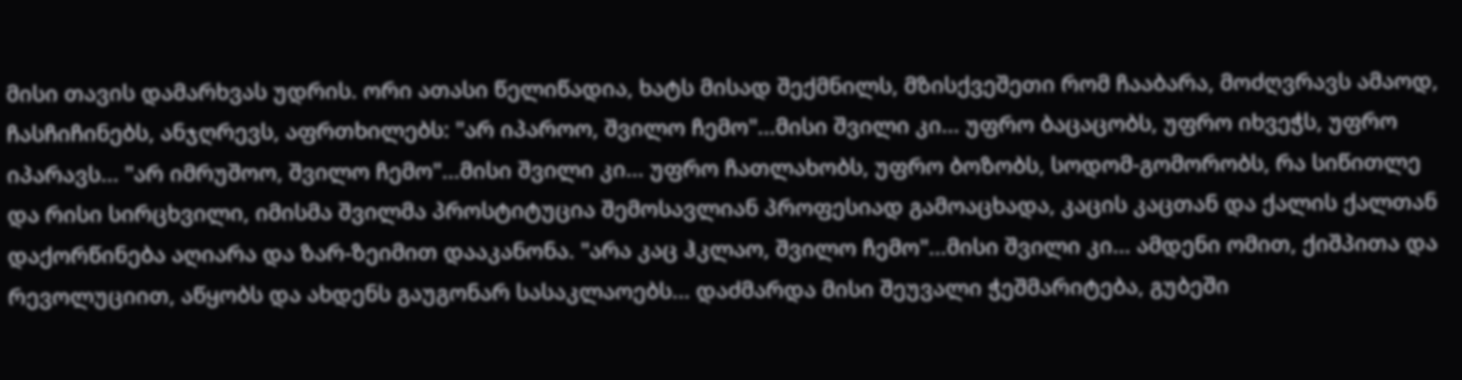მისი თავის დამარხვას უდრის. ორი ათასი წელიწადია, ხატს მისად შექმნილს, მზისქვეშეთი რომ ჩააბარა, მოძღვრავს ამაოდ, ჩასჩიჩინებს, ანჯღრევს, აფრთხილებს: "არ იპაროო, შვილო ჩემო"...მისი შვილი კი... უფრო ბაცაცობს, უფრო იხვეჭს, უფრო იპარავს... "არ იმრუშოო, შვილო ჩემო"...მისი შვილი კი... უფრო ჩათლახობს, უფრო ბოზობს, სოდომ-გომორობს, რა სიწითლე და რისი სირცხვილი, იმისმა შვილმა პროსტიტუცია შემოსავლიან პროფესიად გამოაცხადა, კაცის კაცთან და ქალის ქალთან დაქორწინება აღიარა და ზარ-ზეიმით დააკანონა. "არა კაც ჰკლაო, შვილო ჩემო"...მისი შვილი კი... ამდენი ომით, ქიშპითა და რევოლუციით, აწყობს და ახდენს გაუგონარ სასაკლაოებს... დაძმარდა მისი შეუვალი ჭეშმარიტება, გუბეში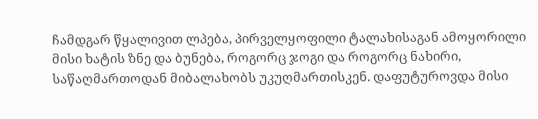ჩამდგარ წყალივით ლპება, პირველყოფილი ტალახისაგან ამოყორილი მისი ხატის ზნე და ბუნება, როგორც ჯოგი და როგორც ნახირი, საწაღმართოდან მიბალახობს უკუღმართისკენ. დაფუტუროვდა მისი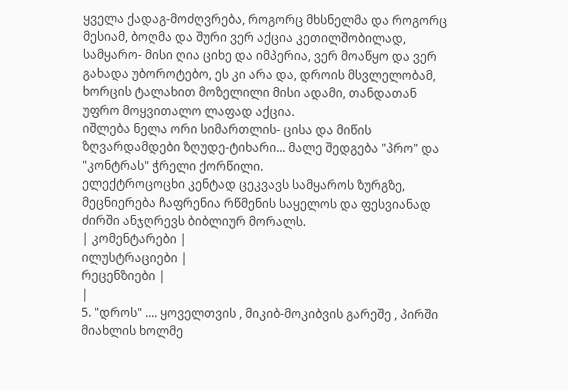ყველა ქადაგ-მოძღვრება, როგორც მხსნელმა და როგორც მესიამ, ბოღმა და შური ვერ აქცია კეთილშობილად, სამყარო- მისი ღია ციხე და იმპერია, ვერ მოაწყო და ვერ გახადა უბოროტებო, ეს კი არა და, დროის მსვლელობამ, ხორცის ტალახით მოზელილი მისი ადამი, თანდათან უფრო მოყვითალო ლაფად აქცია.
იშლება ნელა ორი სიმართლის- ცისა და მიწის ზღვარდამდები ზღუდე-ტიხარი... მალე შედგება "პრო" და "კონტრას" ჭრელი ქორწილი.
ელექტროცოცხი კენტად ცეკვავს სამყაროს ზურგზე, მეცნიერება ჩაფრენია რწმენის საყელოს და ფესვიანად ძირში ანჯღრევს ბიბლიურ მორალს.
| კომენტარები |
ილუსტრაციები |
რეცენზიები |
|
5. "დროს" .... ყოველთვის , მიკიბ-მოკიბვის გარეშე , პირში მიახლის ხოლმე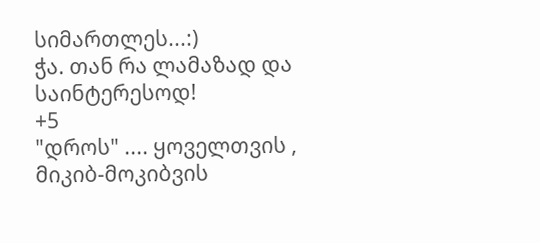სიმართლეს...:)
ჭა. თან რა ლამაზად და საინტერესოდ!
+5
"დროს" .... ყოველთვის , მიკიბ-მოკიბვის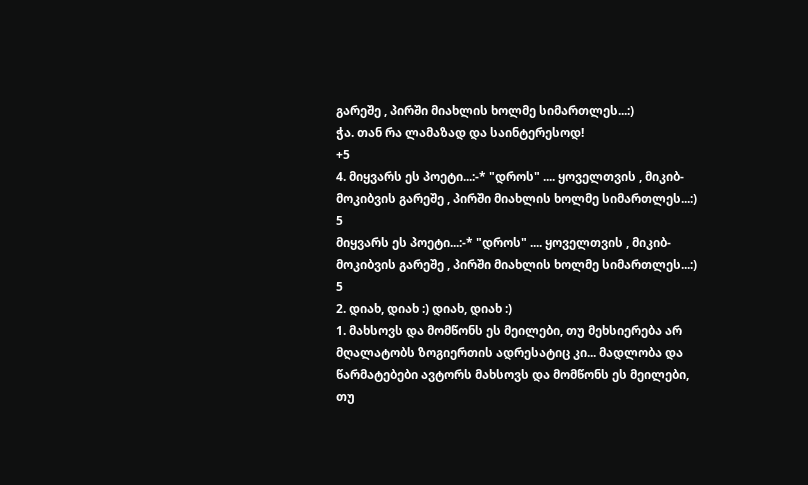გარეშე , პირში მიახლის ხოლმე სიმართლეს...:)
ჭა. თან რა ლამაზად და საინტერესოდ!
+5
4. მიყვარს ეს პოეტი...:-* "დროს" .... ყოველთვის , მიკიბ-მოკიბვის გარეშე , პირში მიახლის ხოლმე სიმართლეს...:) 5
მიყვარს ეს პოეტი...:-* "დროს" .... ყოველთვის , მიკიბ-მოკიბვის გარეშე , პირში მიახლის ხოლმე სიმართლეს...:) 5
2. დიახ, დიახ :) დიახ, დიახ :)
1. მახსოვს და მომწონს ეს მეილები, თუ მეხსიერება არ მღალატობს ზოგიერთის ადრესატიც კი... მადლობა და წარმატებები ავტორს მახსოვს და მომწონს ეს მეილები, თუ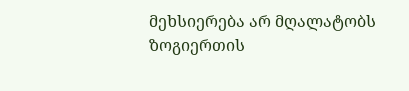მეხსიერება არ მღალატობს ზოგიერთის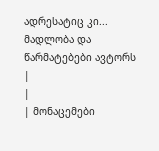ადრესატიც კი... მადლობა და წარმატებები ავტორს
|
|
| მონაცემები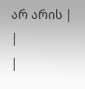არ არის |
|
|